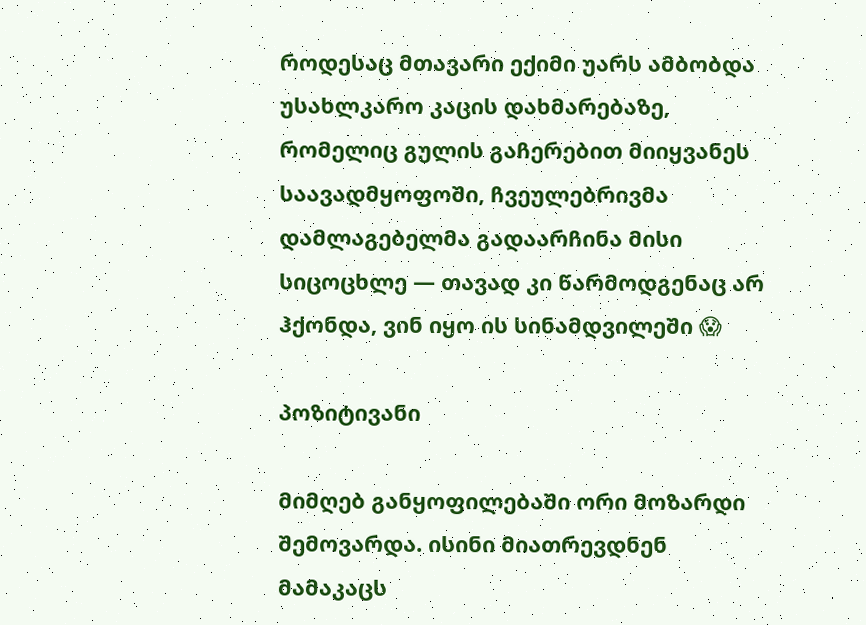როდესაც მთავარი ექიმი უარს ამბობდა უსახლკარო კაცის დახმარებაზე, რომელიც გულის გაჩერებით მიიყვანეს საავადმყოფოში, ჩვეულებრივმა დამლაგებელმა გადაარჩინა მისი სიცოცხლე — თავად კი წარმოდგენაც არ ჰქონდა, ვინ იყო ის სინამდვილეში 😱

პოზიტივანი

მიმღებ განყოფილებაში ორი მოზარდი შემოვარდა. ისინი მიათრევდნენ მამაკაცს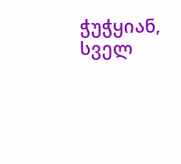ჭუჭყიან, სველ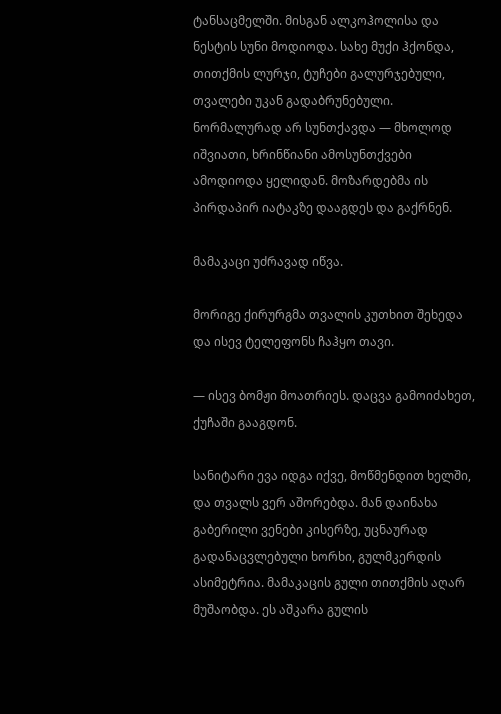ტანსაცმელში. მისგან ალკოჰოლისა და ნესტის სუნი მოდიოდა. სახე მუქი ჰქონდა, თითქმის ლურჯი, ტუჩები გალურჯებული, თვალები უკან გადაბრუნებული. ნორმალურად არ სუნთქავდა — მხოლოდ იშვიათი, ხრინწიანი ამოსუნთქვები ამოდიოდა ყელიდან. მოზარდებმა ის პირდაპირ იატაკზე დააგდეს და გაქრნენ.

მამაკაცი უძრავად იწვა.

მორიგე ქირურგმა თვალის კუთხით შეხედა და ისევ ტელეფონს ჩაჰყო თავი.

— ისევ ბომჟი მოათრიეს. დაცვა გამოიძახეთ, ქუჩაში გააგდონ.

სანიტარი ევა იდგა იქვე, მოწმენდით ხელში, და თვალს ვერ აშორებდა. მან დაინახა გაბერილი ვენები კისერზე, უცნაურად გადანაცვლებული ხორხი, გულმკერდის ასიმეტრია. მამაკაცის გული თითქმის აღარ მუშაობდა. ეს აშკარა გულის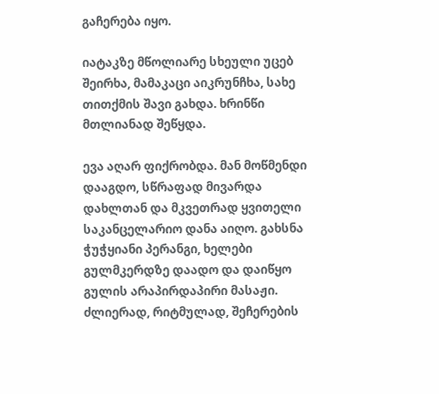გაჩერება იყო.

იატაკზე მწოლიარე სხეული უცებ შეირხა, მამაკაცი აიკრუნჩხა, სახე თითქმის შავი გახდა. ხრინწი მთლიანად შეწყდა.

ევა აღარ ფიქრობდა. მან მოწმენდი დააგდო, სწრაფად მივარდა დახლთან და მკვეთრად ყვითელი საკანცელარიო დანა აიღო. გახსნა ჭუჭყიანი პერანგი, ხელები გულმკერდზე დაადო და დაიწყო გულის არაპირდაპირი მასაჟი. ძლიერად, რიტმულად, შეჩერების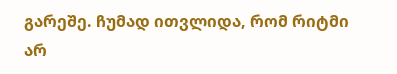გარეშე. ჩუმად ითვლიდა, რომ რიტმი არ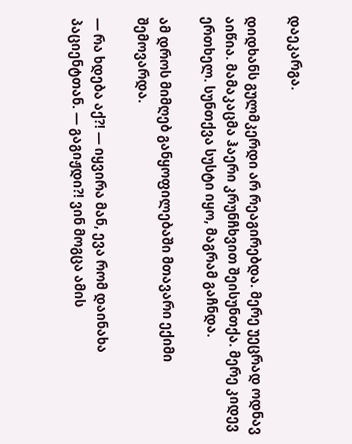დაეკარგა.

დიდხანს გულმკერდი არ რეაგირებდა. მერე უეცრად ოდნავ აიწია. მამაკაცმა ჰაერი კრუნჩხვით შეისუნთქა. მერე კიდევ ერთხელ. სუნთქვა სუსტი იყო, მაგრამ გაჩნდა.

ამ დროს მიმღებ განყოფილებაში მთავარი ექიმი შემოვარდა.

— რა ხდება აქ?! — იყვირა მან, ევა რომ დაინახა პაციენტთან. — გაგიჟდი?! ვინ მოგცა ამის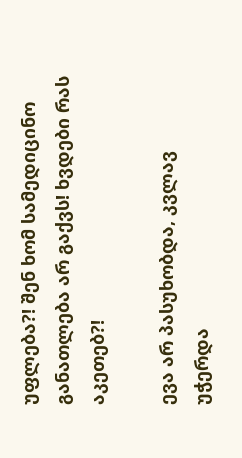უფლება?! შენ ხომ სამედიცინო განათლება არ გაქვს! ხვდები რას აკეთებ?!

ევა არ პასუხობდა, კვლავ უჭერდა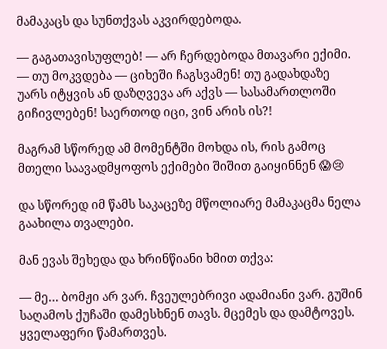მამაკაცს და სუნთქვას აკვირდებოდა.

— გაგათავისუფლებ! — არ ჩერდებოდა მთავარი ექიმი. — თუ მოკვდება — ციხეში ჩაგსვამენ! თუ გადახდაზე უარს იტყვის ან დაზღვევა არ აქვს — სასამართლოში გიჩივლებენ! საერთოდ იცი, ვინ არის ის?!

მაგრამ სწორედ ამ მომენტში მოხდა ის, რის გამოც მთელი საავადმყოფოს ექიმები შიშით გაიყინნენ 😱😢

და სწორედ იმ წამს საკაცეზე მწოლიარე მამაკაცმა ნელა გაახილა თვალები.

მან ევას შეხედა და ხრინწიანი ხმით თქვა:

— მე… ბომჟი არ ვარ. ჩვეულებრივი ადამიანი ვარ. გუშინ საღამოს ქუჩაში დამესხნენ თავს. მცემეს და დამტოვეს. ყველაფერი წამართვეს.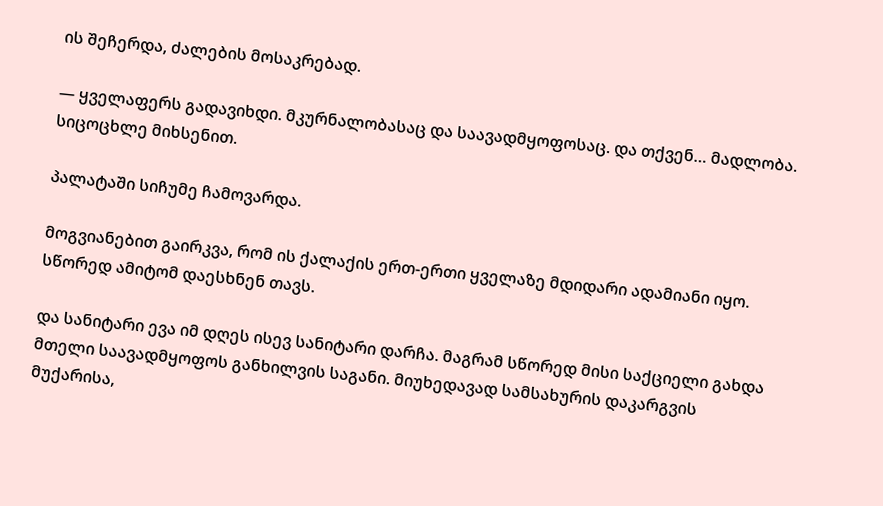ის შეჩერდა, ძალების მოსაკრებად.

— ყველაფერს გადავიხდი. მკურნალობასაც და საავადმყოფოსაც. და თქვენ… მადლობა. სიცოცხლე მიხსენით.

პალატაში სიჩუმე ჩამოვარდა.

მოგვიანებით გაირკვა, რომ ის ქალაქის ერთ-ერთი ყველაზე მდიდარი ადამიანი იყო. სწორედ ამიტომ დაესხნენ თავს.

და სანიტარი ევა იმ დღეს ისევ სანიტარი დარჩა. მაგრამ სწორედ მისი საქციელი გახდა მთელი საავადმყოფოს განხილვის საგანი. მიუხედავად სამსახურის დაკარგვის მუქარისა,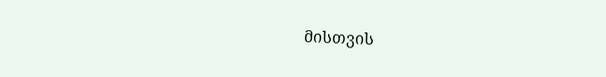მისთვის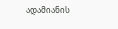ადამიანის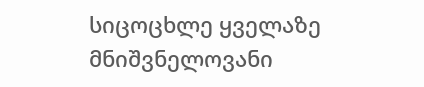სიცოცხლე ყველაზე მნიშვნელოვანი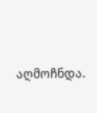აღმოჩნდა.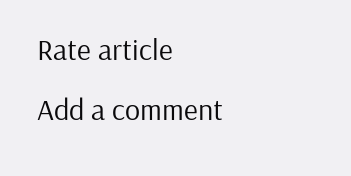Rate article
Add a comment